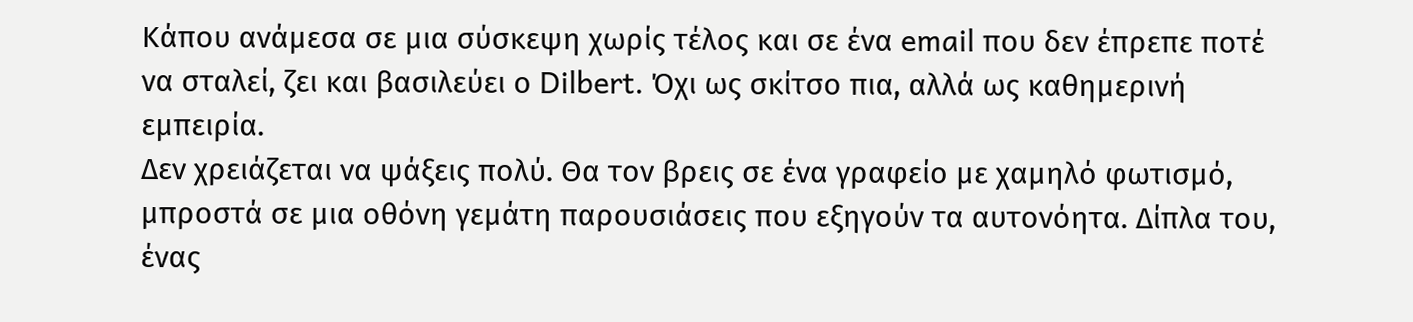Κάπου ανάμεσα σε μια σύσκεψη χωρίς τέλος και σε ένα email που δεν έπρεπε ποτέ να σταλεί, ζει και βασιλεύει ο Dilbert. Όχι ως σκίτσο πια, αλλά ως καθημερινή εμπειρία.
Δεν χρειάζεται να ψάξεις πολύ. Θα τον βρεις σε ένα γραφείο με χαμηλό φωτισμό, μπροστά σε μια οθόνη γεμάτη παρουσιάσεις που εξηγούν τα αυτονόητα. Δίπλα του, ένας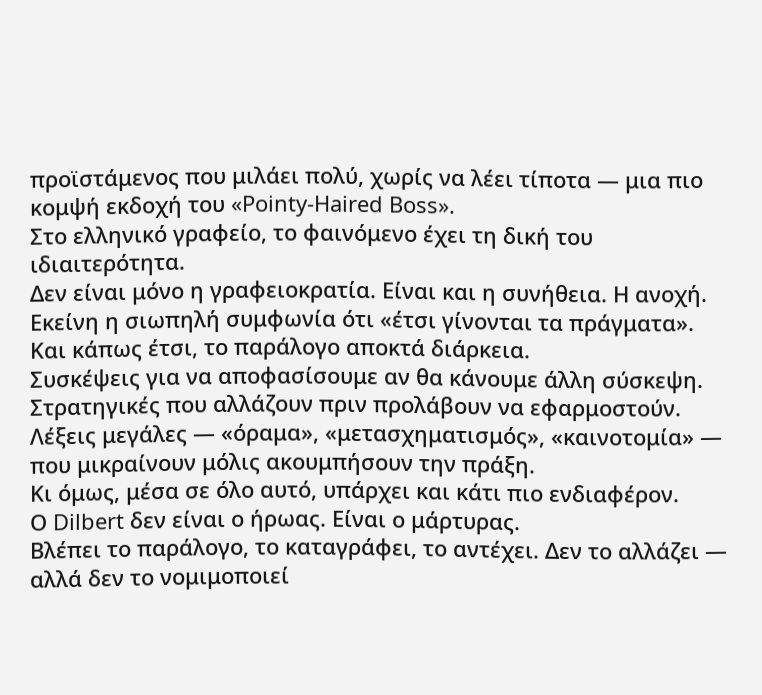προϊστάμενος που μιλάει πολύ, χωρίς να λέει τίποτα — μια πιο κομψή εκδοχή του «Pointy-Haired Boss».
Στο ελληνικό γραφείο, το φαινόμενο έχει τη δική του ιδιαιτερότητα.
Δεν είναι μόνο η γραφειοκρατία. Είναι και η συνήθεια. Η ανοχή. Εκείνη η σιωπηλή συμφωνία ότι «έτσι γίνονται τα πράγματα».
Και κάπως έτσι, το παράλογο αποκτά διάρκεια.
Συσκέψεις για να αποφασίσουμε αν θα κάνουμε άλλη σύσκεψη.
Στρατηγικές που αλλάζουν πριν προλάβουν να εφαρμοστούν.
Λέξεις μεγάλες — «όραμα», «μετασχηματισμός», «καινοτομία» — που μικραίνουν μόλις ακουμπήσουν την πράξη.
Κι όμως, μέσα σε όλο αυτό, υπάρχει και κάτι πιο ενδιαφέρον.
Ο Dilbert δεν είναι ο ήρωας. Είναι ο μάρτυρας.
Βλέπει το παράλογο, το καταγράφει, το αντέχει. Δεν το αλλάζει — αλλά δεν το νομιμοποιεί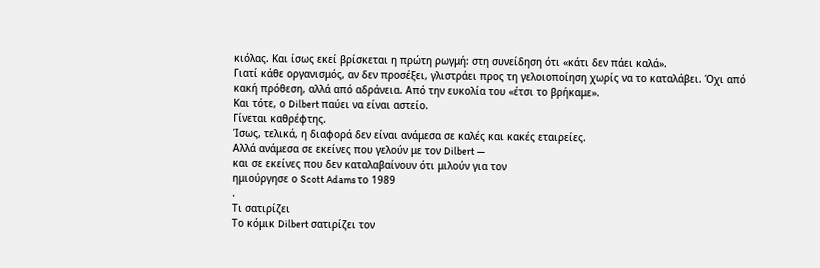κιόλας. Και ίσως εκεί βρίσκεται η πρώτη ρωγμή: στη συνείδηση ότι «κάτι δεν πάει καλά».
Γιατί κάθε οργανισμός, αν δεν προσέξει, γλιστράει προς τη γελοιοποίηση χωρίς να το καταλάβει. Όχι από κακή πρόθεση, αλλά από αδράνεια. Από την ευκολία του «έτσι το βρήκαμε».
Και τότε, ο Dilbert παύει να είναι αστείο.
Γίνεται καθρέφτης.
Ίσως, τελικά, η διαφορά δεν είναι ανάμεσα σε καλές και κακές εταιρείες.
Αλλά ανάμεσα σε εκείνες που γελούν με τον Dilbert —
και σε εκείνες που δεν καταλαβαίνουν ότι μιλούν για τον
ημιούργησε ο Scott Adams το 1989
.
Τι σατιρίζει
Το κόμικ Dilbert σατιρίζει τον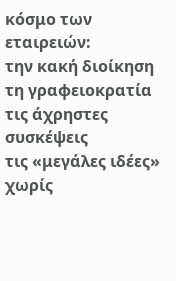κόσμο των εταιρειών:
την κακή διοίκηση
τη γραφειοκρατία
τις άχρηστες συσκέψεις
τις «μεγάλες ιδέες» χωρίς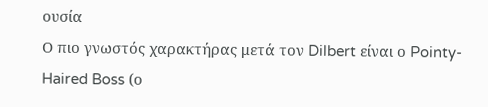ουσία
Ο πιο γνωστός χαρακτήρας μετά τον Dilbert είναι ο Pointy-Haired Boss (ο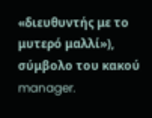«διευθυντής με το μυτερό μαλλί»), σύμβολο του κακού manager.